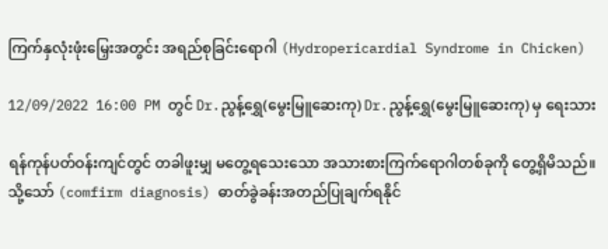ကြက်နှလုံးဖုံးမြှေးအတွင်း အရည်စုခြင်းရောဂါ (Hydropericardial Syndrome in Chicken)

12/09/2022 16:00 PM တွင် Dr.ညွန့်ရွှေ(မွေးမြူဆေးကု) Dr.ညွန့်ရွှေ(မွေးမြူဆေးကု) မှ ရေးသား

ရန်ကုန်ပတ်ဝန်းကျင်တွင် တခါဖူးမျှ မတွေ့ရသေးသော အသားစားကြက်ရောဂါတစ်ခုကို တွေ့ရှိမိသည်။ သို့သော် (comfirm diagnosis) ဓာတ်ခွဲခန်းအတည်ပြုချက်ရနိုင်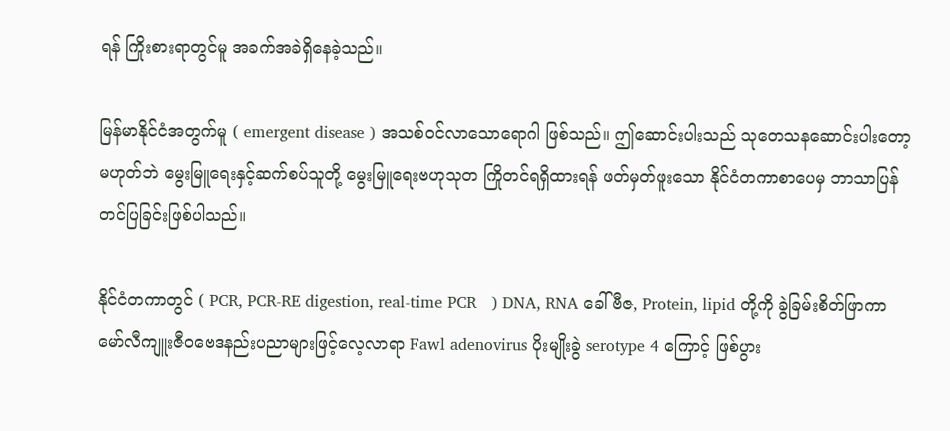ရန် ကြိုးစားရာတွင်မူ အခက်အခဲရှိနေခဲ့သည်။

မြန်မာနိုင်ငံအတွက်မူ ( emergent disease ) အသစ်ဝင်လာသောရောဂါ ဖြစ်သည်။ ဤဆောင်းပါးသည် သုတေသနဆောင်းပါးတော့ မဟုတ်ဘဲ မွေးမြူရေးနှင့်ဆက်စပ်သူတို့ မွေးမြူရေးဗဟုသုတ ကြိုတင်ရရှိထားရန် ဖတ်မှတ်ဖူးသော နိုင်ငံတကာစာပေမှ ဘာသာပြန်တင်ပြခြင်းဖြစ်ပါသည်။

နိုင်ငံတကာတွင် ( PCR, PCR-RE digestion, real-time PCR   ) DNA, RNA ခေါ် ဗီဇ, Protein, lipid တို့ကို ခွဲခြမ်းစိတ်ဖြာကာ မော်လီကျူးဇီဝဗေဒနည်းပညာများဖြင့်လေ့လာရာ Fawl adenovirus ပိုးမျိုးခွဲ serotype 4 ကြောင့် ဖြစ်ပွား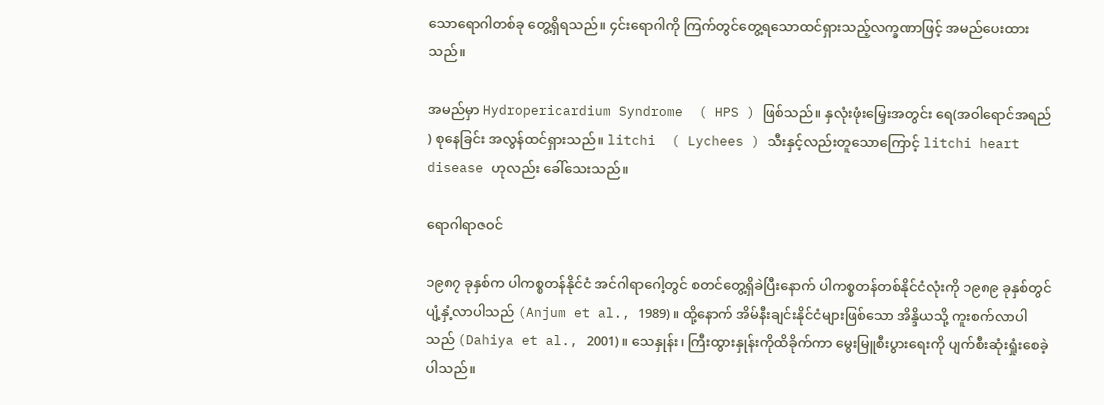သောရောဂါတစ်ခု တွေ့ရှိရသည်။ ၄င်းရောဂါကို ကြက်တွင်တွေ့ရသောထင်ရှားသည့်လက္ခဏာဖြင့် အမည်ပေးထားသည်။

အမည်မှာ Hydropericardium Syndrome  ( HPS ) ဖြစ်သည်။ နှလုံးဖုံးမြှေးအတွင်း ရေ(အဝါရောင်အရည် ) စုနေခြင်း အလွန်ထင်ရှားသည်။ litchi  ( Lychees ) သီးနှင့်လည်းတူသောကြောင့် litchi heart disease ဟုလည်း ခေါ်သေးသည်။

ရောဂါရာဇဝင်

၁၉၈၇ ခုနှစ်က ပါကစ္စတန်နိုင်ငံ အင်ဂါရာဂေါ့တွင် စတင်တွေ့ရှိခဲပြီးနောက် ပါကစ္စတန်တစ်နိုင်ငံလုံးကို ၁၉၈၉ ခုနှစ်တွင် ပျံ့နှံ့လာပါသည် (Anjum et al., 1989)။ ထို့နောက် အိမ်နီးချင်းနိုင်ငံများဖြစ်သော အိန္ဒိယသို့ ကူးစက်လာပါသည် (Dahiya et al., 2001)။ သေနှုန်း၊ ကြီးထွားနှုန်းကိုထိခိုက်ကာ မွေးမြူစီးပွားရေးကို ပျက်စီးဆုံးရှုံးစေခဲ့ပါသည်။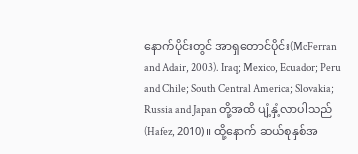နောက်ပိုင်းတွင် အာရှတောင်ပိုင်း(McFerran and Adair, 2003). Iraq; Mexico, Ecuador; Peru and Chile; South Central America; Slovakia; Russia and Japan တို့အထိ ပျံ့နှံ့လာပါသည် (Hafez, 2010)။ ထို့နောက် ဆယ်စုနှစ်အ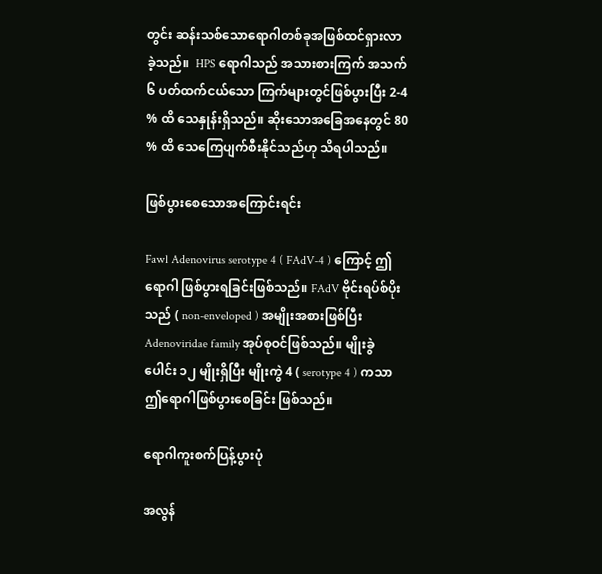တွင်း ဆန်းသစ်သောရောဂါတစ်ခုအဖြစ်ထင်ရှားလာခဲ့သည်။  HPS ရောဂါသည် အသားစားကြက် အသက် ၆ ပတ်ထက်ငယ်သော ကြက်များတွင်ဖြစ်ပွားပြီး 2-4 % ထိ သေနှုန်းရှိသည်။ ဆိုးသောအခြေအနေတွင် 80 % ထိ သေကြေပျက်စီးနိုင်သည်ဟု သိရပါသည်။

ဖြစ်ပွားစေသောအကြောင်းရင်း

Fawl Adenovirus serotype 4 ( FAdV-4 ) ကြောင့် ဤရောဂါ ဖြစ်ပွားရခြင်းဖြစ်သည်။ FAdV ဗိုင်းရပ်စ်ပိုးသည် ( non-enveloped ) အမျိုးအစားဖြစ်ပြီး Adenoviridae family အုပ်စုဝင်ဖြစ်သည်။ မျိုးခွဲပေါင်း ၁၂ မျိုးရှိပြီး မျိုးကွဲ 4 ( serotype 4 ) ကသာ ဤရောဂါဖြစ်ပွားစေခြင်း ဖြစ်သည်။

ရောဂါကူးစက်ပြန့်ပွားပုံ

အလွန်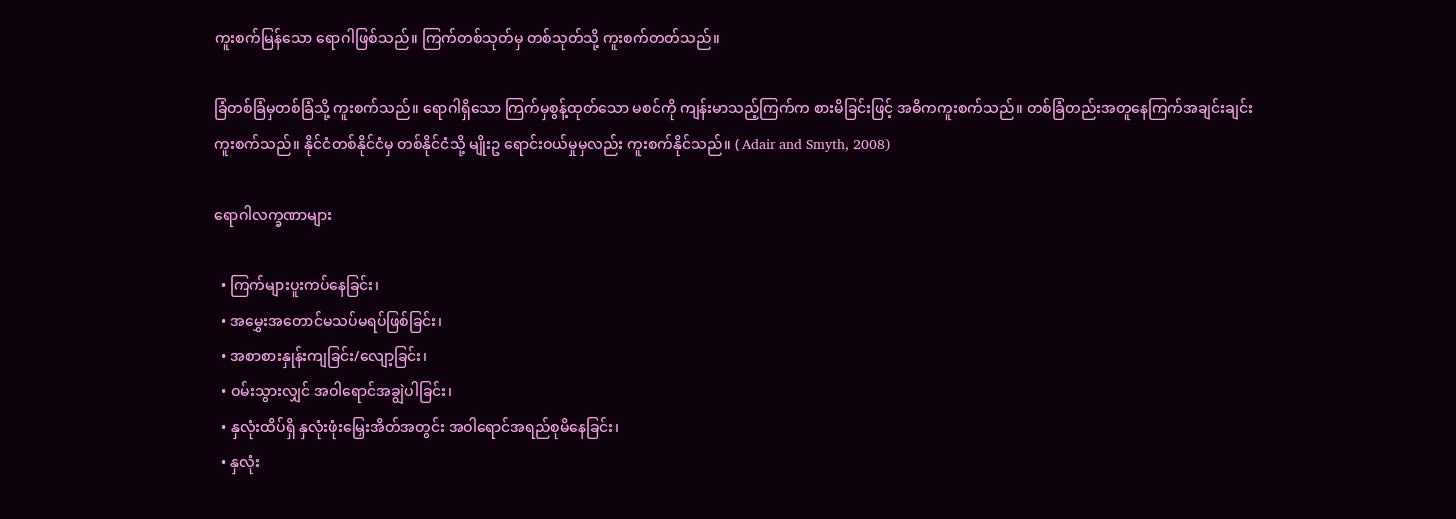ကူးစက်မြန်သော ရောဂါဖြစ်သည်။ ကြက်တစ်သုတ်မှ တစ်သုတ်သို့ ကူးစက်တတ်သည်။

ခြံတစ်ခြံမှတစ်ခြံသို့ ကူးစက်သည်။ ရောဂါရှိသော ကြက်မှစွန့်ထုတ်သော မစင်ကို ကျန်းမာသည့်ကြက်က စားမိခြင်းဖြင့် အဓိကကူးစက်သည်။ တစ်ခြံတည်းအတူနေကြက်အချင်းချင်း ကူးစက်သည်။ နိုင်ငံတစ်နိုင်ငံမှ တစ်နိုင်ငံသို့ မျိုးဥ ရောင်းဝယ်မှုမှလည်း ကူးစက်နိုင်သည်။ ( Adair and Smyth, 2008)

ရောဂါလက္ခဏာများ

  • ကြက်များပူးကပ်နေခြင်း၊
  • အမွှေးအတောင်မသပ်မရပ်ဖြစ်ခြင်း၊
  • အစာစားနှုန်းကျခြင်း/လျော့ခြင်း၊
  • ဝမ်းသွားလျှင် အဝါရောင်အချွဲပါခြင်း၊
  • နှလုံးထိပ်ရှိ နှလုံးဖုံးမြှေးအိတ်အတွင်း အဝါရောင်အရည်စုမိနေခြင်း၊
  • နှလုံး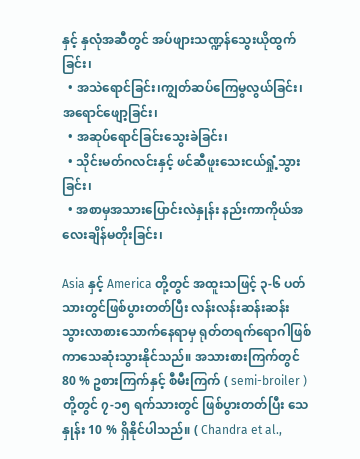နှင့် နှလုံအဆီတွင် အပ်ဖျားသဏ္ဍန်သွေးယိုထွက်ခြင်း၊
  • အသဲရောင်ခြင်း၊ကျွတ်ဆပ်ကြေမွလွယ်ခြင်း၊အရောင်ဖျော့ခြင်း၊
  • အဆုပ်ရောင်ခြင်းသွေးခဲခြင်း၊
  • သိုင်းမတ်ဂလင်းနှင့် ဖင်ဆီဖူးသေးငယ်ရှုံ့သွားခြင်း၊
  • အစာမှအသားပြောင်းလဲနှုန်း နည်းကာကိုယ်အလေးချိန်မတိုးခြင်း၊

Asia နှင့် America တို့တွင် အထူးသဖြင့် ၃-၆ ပတ်သားတွင်ဖြစ်ပွားတတ်ပြီး လန်းလန်းဆန်းဆန်း သွားလာစားသောက်နေရာမှ ရုတ်တရက်ရောဂါဖြစ်ကာသေဆုံးသွားနိုင်သည်။ အသားစားကြက်တွင် 80 % ဥစားကြက်နှင့် စီမီးကြက် ( semi-broiler ) တို့တွင် ၇-၁၅ ရက်သားတွင် ဖြစ်ပွားတတ်ပြီး သေနှုန်း 10 % ရှိနိုင်ပါသည်။ ( Chandra et al.,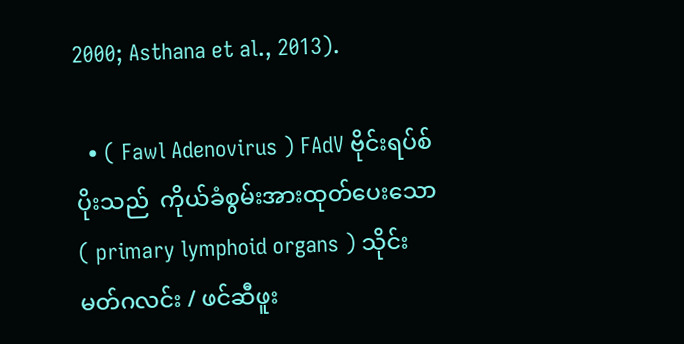2000; Asthana et al., 2013).

  • ( Fawl Adenovirus ) FAdV ဗိုင်းရပ်စ်ပိုးသည်  ကိုယ်ခံစွမ်းအားထုတ်ပေးသော( primary lymphoid organs ) သိုင်းမတ်ဂလင်း / ဖင်ဆီဖူး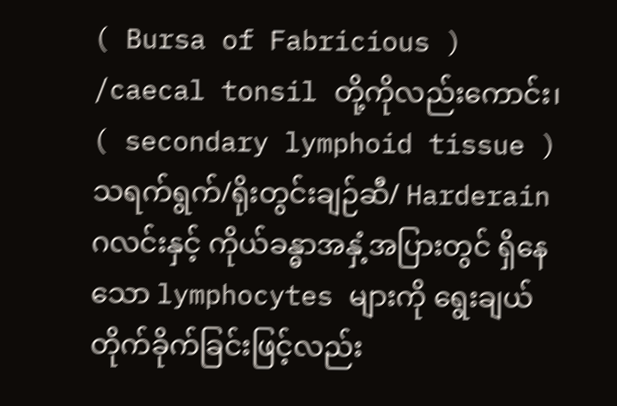( Bursa of Fabricious ) /caecal tonsil တို့ကိုလည်းကောင်း၊            ( secondary lymphoid tissue ) သရက်ရွက်/ရိုးတွင်းချဉ်ဆီ/ Harderain ဂလင်းနှင့် ကိုယ်ခန္ဓာအနှံ့အပြားတွင် ရှိနေသော lymphocytes များကို ရွေးချယ်တိုက်ခိုက်ခြင်းဖြင့်လည်း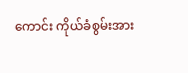ကောင်း ကိုယ်ခံစွမ်းအား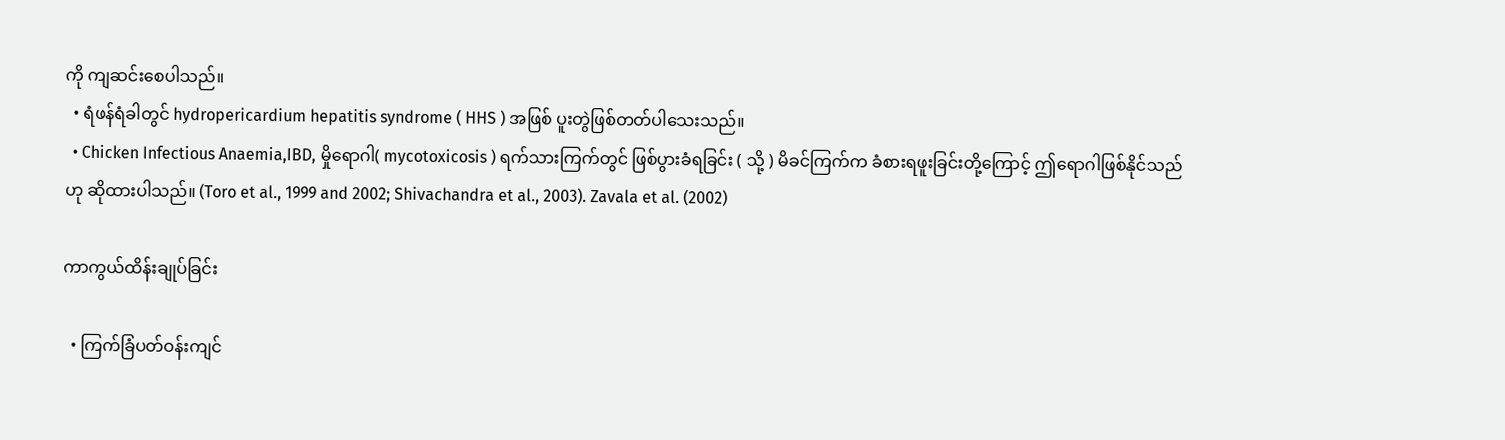ကို ကျဆင်းစေပါသည်။
  • ရံဖန်ရံခါတွင် hydropericardium hepatitis syndrome ( HHS ) အဖြစ် ပူးတွဲဖြစ်တတ်ပါသေးသည်။
  • Chicken Infectious Anaemia,IBD, မှိုရောဂါ( mycotoxicosis ) ရက်သားကြက်တွင် ဖြစ်ပွားခံရခြင်း ( သို့ ) မိခင်ကြက်က ခံစားရဖူးခြင်းတို့ကြောင့် ဤရောဂါဖြစ်နိုင်သည်ဟု ဆိုထားပါသည်။ (Toro et al., 1999 and 2002; Shivachandra et al., 2003). Zavala et al. (2002)

ကာကွယ်ထိန်းချုပ်ခြင်း

  • ကြက်ခြံပတ်ဝန်းကျင်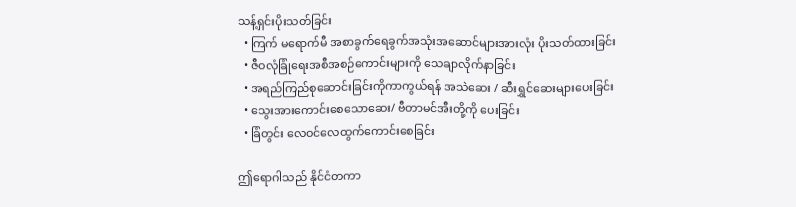သန့်ရှင်းပိုးသတ်ခြင်း
  • ကြက် မရောက်မီ အစာခွက်ရေခွက်အသုံးအဆောင်များအားလုံး ပိုးသတ်ထားခြင်း
  • ဇီဝလုံခြုံရေးအစီအစဉ်ကောင်းများကို သေချာလိုက်နာခြင်း
  • အရည်ကြည်စုဆောင်းခြင်းကိုကာကွယ်ရန် အသဲဆေး / ဆီးရွှင်ဆေးများပေးခြင်း
  • သွေးအားကောင်းစေသောဆေး/ ဗီတာမင်အီးတို့ကို ပေးခြင်း
  • ခြံတွင်း လေဝင်လေထွက်ကောင်းစေခြင်း

ဤရောဂါသည် နိုင်ငံတကာ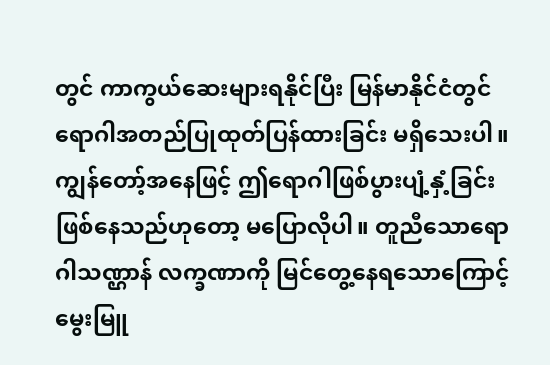တွင် ကာကွယ်ဆေးများရနိုင်ပြီး မြန်မာနိုင်ငံတွင် ရောဂါအတည်ပြုထုတ်ပြန်ထားခြင်း မရှိသေးပါ။ ကျွန်တော့်အနေဖြင့် ဤရောဂါဖြစ်ပွားပျံ့နှံ့ခြင်းဖြစ်နေသည်ဟုတော့ မပြောလိုပါ။ တူညီသောရောဂါသဏ္ဌာန် လက္ခဏာကို မြင်တွေ့နေရသောကြောင့် မွေးမြူ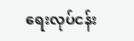ရေးလုပ်ငန်း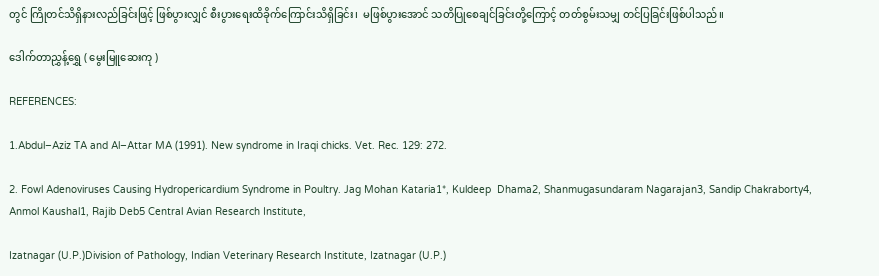တွင် ကြိုတင်သိရှိနားလည်ခြင်းဖြင့် ဖြစ်ပွားလျှင် စီးပွားရေးထိခိုက်ကြောင်းသိရှိခြင်း၊  မဖြစ်ပွားအောင် သတိပြုစေချင်ခြင်းတို့ကြောင့် တတ်စွမ်းသမျှ တင်ပြခြင်းဖြစ်ပါသည်။

ဒေါက်တာညွှန့်ရွှေ ( မွေးမြူဆေးကု )

REFERENCES:

1.Abdul–Aziz TA and Al–Attar MA (1991). New syndrome in Iraqi chicks. Vet. Rec. 129: 272.

2. Fowl Adenoviruses Causing Hydropericardium Syndrome in Poultry. Jag Mohan Kataria1*, Kuldeep  Dhama2, Shanmugasundaram Nagarajan3, Sandip Chakraborty4, Anmol Kaushal1, Rajib Deb5 Central Avian Research Institute,

Izatnagar (U.P.)Division of Pathology, Indian Veterinary Research Institute, Izatnagar (U.P.)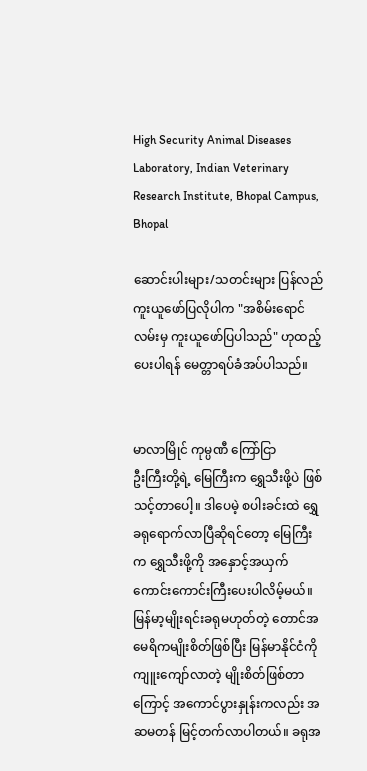High Security Animal Diseases Laboratory, Indian Veterinary Research Institute, Bhopal Campus, Bhopal

ဆောင်းပါးများ/သတင်းများ ပြန်လည်ကူးယူဖော်ပြလိုပါက "အစိမ်းရောင်လမ်းမှ ကူးယူဖော်ပြပါသည်" ဟုထည့်ပေးပါရန် မေတ္တာရပ်ခံအပ်ပါသည်။


မာလာမြိုင် ကုမ္ပဏီ ကြော်ငြာ
ဦးကြီးတို့ရဲ့ မြေကြီးက ရွှေသီးဖို့ပဲ ဖြစ်သင့်တာပေါ့။ ဒါပေမဲ့ စပါးခင်းထဲ ရွှေခရုရောက်လာပြီဆိုရင်တော့ မြေကြီးက ရွှေသီးဖို့ကို အနှောင့်အယှက် ကောင်းကောင်းကြီးပေးပါလိမ့်မယ်။ မြန်မာ့မျိုးရင်းခရုမဟုတ်တဲ့ တောင်အမေရိကမျိုးစိတ်ဖြစ်ပြီး မြန်မာနိုင်ငံကို ကျူးကျော်လာတဲ့ မျိုးစိတ်ဖြစ်တာကြောင့် အကောင်ပွားနှုန်းကလည်း အဆမတန် မြင့်တက်လာပါတယ်။ ခရုအ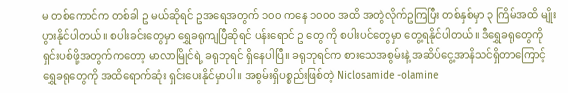မ တစ်ကောင်က တစ်ခါ ဥ မယ်ဆိုရင် ဥအရေအတွက် ၁၀၀ ကနေ ၁၀၀၀ အထိ အတွဲလိုက်ဥကြပြီး တစ်နှစ်မှာ ၃ ကြိမ်အထိ မျိုးပွားနိုင်ပါတယ်။ စပါးခင်းတွေမှာ ရွှေခရုကျပြီဆိုရင် ပန်းရောင် ဥ တွေ ကို စပါးပင်တွေမှာ တွေ့ရနိုင်ပါတယ်။ ဒီရွှေခရုတွေကို ရှင်းပစ်ဖို့အတွက်ကတော့ မာလာမြိုင်ရဲ့ ခရုဘုရင် ရှိနေပါပြီ။ ခရုဘုရင်က စားသေအစွမ်းနဲ့ အဆိပ်ငွေ့အာနိသင်ရှိတာကြောင့် ရွှေခရုတွေကို အထိရောက်ဆုံး ရှင်းပေးနိုင်မှာပါ။ အစွမ်းရှိပစ္စည်းဖြစ်တဲ့ Niclosamide -olamine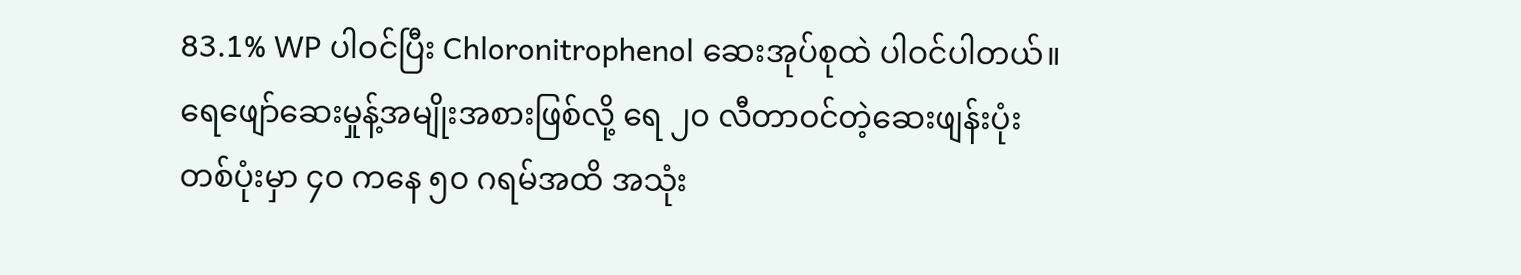83.1% WP ပါဝင်ပြီး Chloronitrophenol ဆေးအုပ်စုထဲ ပါဝင်ပါတယ်။ ရေဖျော်ဆေးမှုန့်အမျိုးအစားဖြစ်လို့ ရေ ၂၀ လီတာဝင်တဲ့ဆေးဖျန်းပုံး တစ်ပုံးမှာ ၄၀ ကနေ ၅၀ ဂရမ်အထိ အသုံး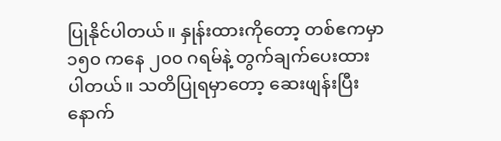ပြုနိုင်ပါတယ်။ နှုန်းထားကိုတော့ တစ်ဧကမှာ ၁၅၀ ကနေ ၂၀၀ ဂရမ်နဲ့ တွက်ချက်ပေးထားပါတယ်။ သတိပြုရမှာတော့ ဆေးဖျန်းပြီးနောက်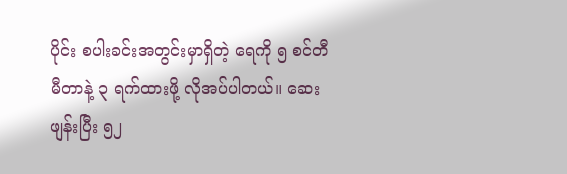ပိုင်း စပါးခင်းအတွင်းမှာရှိတဲ့ ရေကို ၅ စင်တီမီတာနဲ့ ၃ ရက်ထားဖို့ လိုအပ်ပါတယ်။ ဆေးဖျန်းပြီး ၅၂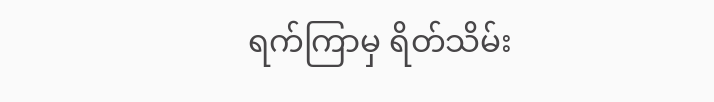ရက်ကြာမှ ရိတ်သိမ်း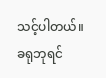သင့်ပါတယ်။ ခရုဘုရင်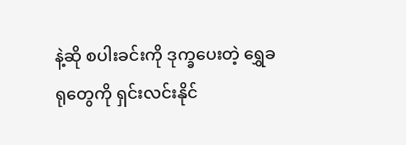နဲ့ဆို စပါးခင်းကို ဒုက္ခပေးတဲ့ ရွှေခရုတွေကို ရှင်းလင်းနိုင်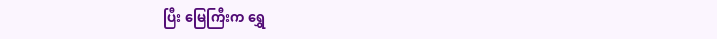ပြီး မြေကြီးက ရွှေ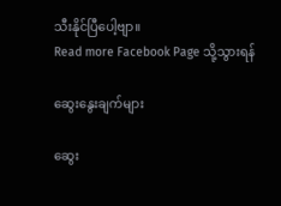သီးနိုင်ပြီပေါ့ဗျာ။
Read more Facebook Page သို့သွားရန်

ဆွေးနွေးချက်များ

ဆွေး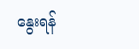နွေးရန်